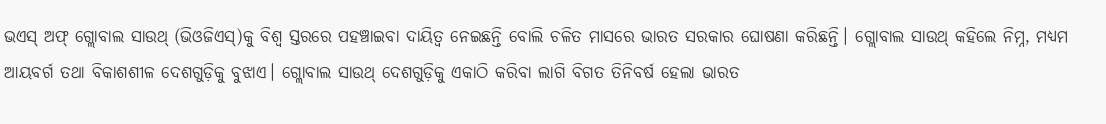ଭଏସ୍ ଅଫ୍ ଗ୍ଲୋବାଲ ସାଉଥ୍ (ଭିଓଜିଏସ୍)କୁ ବିଶ୍ୱ ସ୍ତରରେ ପହଞ୍ଚାଇବା ଦାୟିତ୍ୱ ନେଇଛନ୍ତି ବୋଲି ଚଳିତ ମାସରେ ଭାରତ ସରକାର ଘୋଷଣା କରିଛନ୍ତି। ଗ୍ଲୋବାଲ ସାଉଥ୍ କହିଲେ ନିମ୍ନ, ମଧ୍ୟମ ଆୟବର୍ଗ ତଥା ବିକାଶଶୀଳ ଦେଶଗୁଡ଼ିକୁ ବୁଝାଏ। ଗ୍ଲୋବାଲ ସାଉଥ୍ ଦେଶଗୁଡ଼ିକୁ ଏକାଠି କରିବା ଲାଗି ବିଗତ ତିନିବର୍ଷ ହେଲା ଭାରତ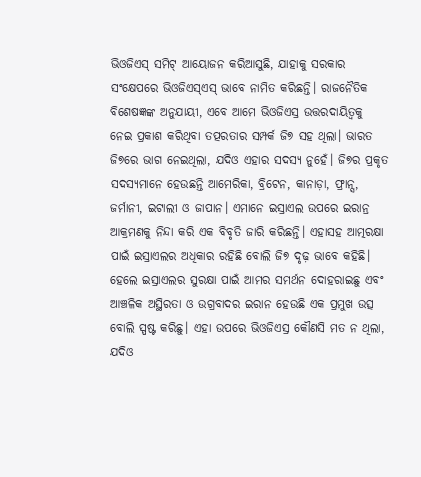ଭିଓଜିଏସ୍ ସମିଟ୍ ଆୟୋଜନ କରିଆସୁଛି, ଯାହାକୁ ସରକାର ସଂକ୍ଷେପରେ ଭିଓଜିଏସ୍ଏସ୍ ଭାବେ ନାମିତ କରିଛନ୍ତି। ରାଜନୈତିକ ବିଶେଷଜ୍ଞଙ୍କ ଅନୁଯାୟୀ, ଏବେ ଆମେ ଭିଓଜିଏସ୍ର ଉତ୍ତରଦାୟିତ୍ୱକୁ ନେଇ ପ୍ରକାଶ କରିଥିବା ତତ୍ପରତାର ସମ୍ପର୍କ ଜି୭ ସହ ଥିଲା। ଭାରତ ଜି୭ରେ ଭାଗ ନେଇଥିଲା, ଯଦିଓ ଏହାର ସଦସ୍ୟ ନୁହେଁ। ଜି୭ର ପ୍ରକୃତ ସଦସ୍ୟମାନେ ହେଉଛନ୍ତି ଆମେରିକା, ବ୍ରିଟେନ, କାନାଡ଼ା, ଫ୍ରାନ୍ସ, ଜର୍ମାନୀ, ଇଟାଲୀ ଓ ଜାପାନ। ଏମାନେ ଇସ୍ରାଏଲ ଉପରେ ଇରାନ୍ର ଆକ୍ରମଣକୁ ନିନ୍ଦା କରି ଏକ ବିବୃତି ଜାରି କରିଛନ୍ତି। ଏହାସହ ଆତ୍ମରକ୍ଷା ପାଇଁ ଇସ୍ରାଏଲର ଅଧିକାର ରହିଛି ବୋଲି ଜି୭ ଦୃଢ଼ ଭାବେ କହିଛି। ହେଲେ ଇସ୍ରାଏଲର ସୁରକ୍ଷା ପାଇଁ ଆମର ସମର୍ଥନ ଦୋହରାଇଛୁ ଏବଂ ଆଞ୍ଚଳିକ ଅସ୍ଥିରତା ଓ ଉଗ୍ରବାଦର ଇରାନ ହେଉଛି ଏକ ପ୍ରମୁଖ ଉତ୍ସ ବୋଲି ସ୍ପଷ୍ଟ କରିଛୁ। ଏହା ଉପରେ ଭିଓଜିଏସ୍ର କୌଣସି ମତ ନ ଥିଲା, ଯଦିଓ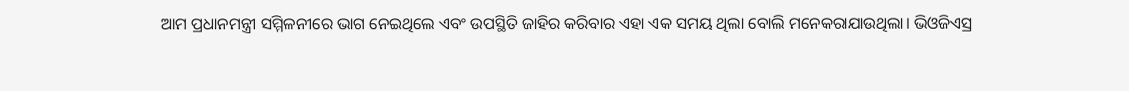ଆମ ପ୍ରଧାନମନ୍ତ୍ରୀ ସମ୍ମିଳନୀରେ ଭାଗ ନେଇଥିଲେ ଏବଂ ଉପସ୍ଥିତି ଜାହିର କରିବାର ଏହା ଏକ ସମୟ ଥିଲା ବୋଲି ମନେକରାଯାଉଥିଲା। ଭିଓଜିଏସ୍ର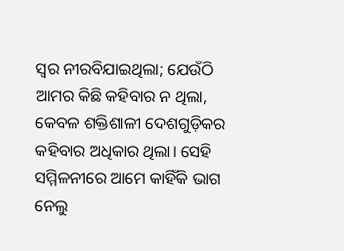ସ୍ବର ନୀରବିଯାଇଥିଲା; ଯେଉଁଠି ଆମର କିଛି କହିବାର ନ ଥିଲା, କେବଳ ଶକ୍ତିଶାଳୀ ଦେଶଗୁଡ଼ିକର କହିବାର ଅଧିକାର ଥିଲା। ସେହି ସମ୍ମିଳନୀରେ ଆମେ କାହିଁକି ଭାଗ ନେଲୁ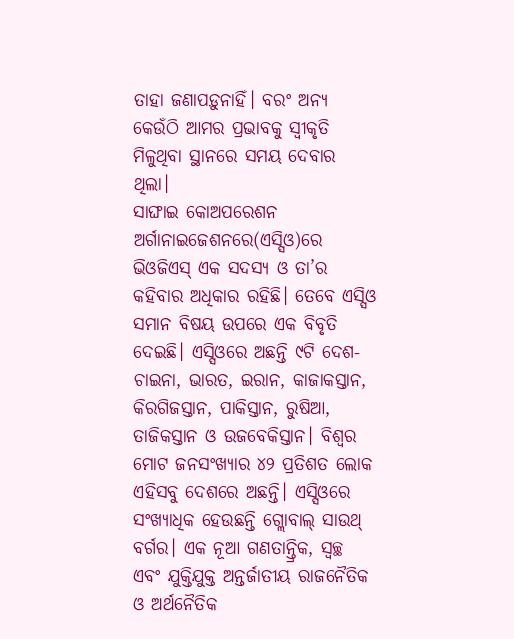ତାହା ଜଣାପଡ଼ୁନାହିଁ। ବରଂ ଅନ୍ୟ କେଉଁଠି ଆମର ପ୍ରଭାବକୁ ସ୍ବୀକୃତି ମିଳୁଥିବା ସ୍ଥାନରେ ସମୟ ଦେବାର ଥିଲା।
ସାଙ୍ଘାଇ କୋଅପରେଶନ ଅର୍ଗାନାଇଜେଶନରେ(ଏସ୍ସିଓ)ରେ ଭିଓଜିଏସ୍ ଏକ ସଦସ୍ୟ ଓ ତା’ର କହିବାର ଅଧିକାର ରହିଛି। ତେବେ ଏସ୍ସିଓ ସମାନ ବିଷୟ ଉପରେ ଏକ ବିବୃତି ଦେଇଛି। ଏସ୍ସିଓରେ ଅଛନ୍ତି ୯ଟି ଦେଶ- ଚାଇନା, ଭାରତ, ଇରାନ, କାଜାକସ୍ତାନ, କିରଗିଜସ୍ତାନ, ପାକିସ୍ତାନ, ରୁଷିଆ, ତାଜିକସ୍ତାନ ଓ ଉଜବେକିସ୍ତାନ। ବିଶ୍ୱର ମୋଟ ଜନସଂଖ୍ୟାର ୪୨ ପ୍ରତିଶତ ଲୋକ ଏହିସବୁ ଦେଶରେ ଅଛନ୍ତି। ଏସ୍ସିଓରେ ସଂଖ୍ୟାଧିକ ହେଉଛନ୍ତି ଗ୍ଲୋବାଲ୍ ସାଉଥ୍ ବର୍ଗର। ଏକ ନୂଆ ଗଣତାନ୍ତ୍ରିକ, ସ୍ବଚ୍ଛ ଏବଂ ଯୁକ୍ତିଯୁକ୍ତ ଅନ୍ତର୍ଜାତୀୟ ରାଜନୈତିକ ଓ ଅର୍ଥନୈତିକ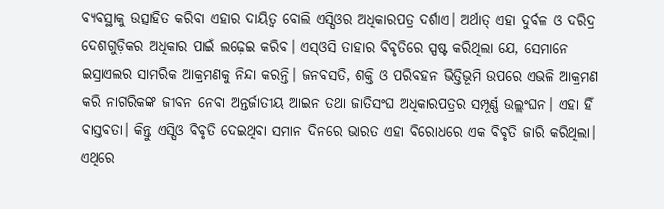ବ୍ୟବସ୍ଥାକୁ ଉତ୍ସାହିତ କରିବା ଏହାର ଦାୟିତ୍ୱ ବୋଲି ଏସ୍ସିଓର ଅଧିକାରପତ୍ର ଦର୍ଶାଏ। ଅର୍ଥାତ୍ ଏହା ଦୁର୍ବଳ ଓ ଦରିଦ୍ର ଦେଶଗୁଡ଼ିକର ଅଧିକାର ପାଇଁ ଲଢ଼େଇ କରିବ। ଏସ୍ଓସି ତାହାର ବିବୃତିରେ ସ୍ପଷ୍ଟ କରିଥିଲା ଯେ, ସେମାନେ ଇସ୍ରାଏଲର ସାମରିକ ଆକ୍ରମଣକୁ ନିନ୍ଦା କରନ୍ତି। ଜନବସତି, ଶକ୍ତି ଓ ପରିବହନ ଭିତ୍ତିଭୂମି ଉପରେ ଏଭଳି ଆକ୍ରମଣ କରି ନାଗରିକଙ୍କ ଜୀବନ ନେବା ଅନ୍ତର୍ଜାତୀୟ ଆଇନ ତଥା ଜାତିସଂଘ ଅଧିକାରପତ୍ରର ସମ୍ପୂର୍ଣ୍ଣ ଉଲ୍ଲଂଘନ। ଏହା ହିଁ ବାସ୍ତବତା। କିନ୍ତୁ ଏସ୍ସିଓ ବିବୃତି ଦେଇଥିବା ସମାନ ଦିନରେ ଭାରତ ଏହା ବିରୋଧରେ ଏକ ବିବୃତି ଜାରି କରିଥିଲା। ଏଥିରେ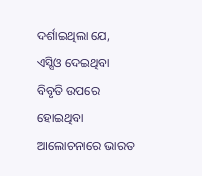ଦର୍ଶାଇଥିଲା ଯେ, ଏସ୍ସିଓ ଦେଇଥିବା ବିବୃତି ଉପରେ ହୋଇଥିବା ଆଲୋଚନାରେ ଭାରତ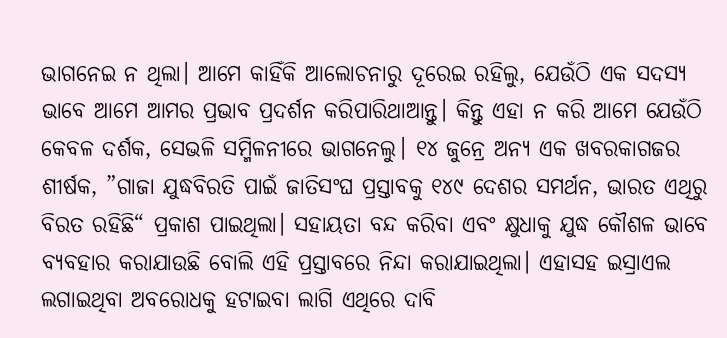ଭାଗନେଇ ନ ଥିଲା। ଆମେ କାହିଁକି ଆଲୋଚନାରୁ ଦୂରେଇ ରହିଲୁ, ଯେଉଁଠି ଏକ ସଦସ୍ୟ ଭାବେ ଆମେ ଆମର ପ୍ରଭାବ ପ୍ରଦର୍ଶନ କରିପାରିଥାଆନ୍ତୁ। କିନ୍ତୁ ଏହା ନ କରି ଆମେ ଯେଉଁଠି କେବଳ ଦର୍ଶକ, ସେଭଳି ସମ୍ମିଳନୀରେ ଭାଗନେଲୁ। ୧୪ ଜୁନ୍ରେ ଅନ୍ୟ ଏକ ଖବରକାଗଜର ଶୀର୍ଷକ, ”ଗାଜା ଯୁଦ୍ଧବିରତି ପାଇଁ ଜାତିସଂଘ ପ୍ରସ୍ତାବକୁ ୧୪୯ ଦେଶର ସମର୍ଥନ, ଭାରତ ଏଥିରୁ ବିରତ ରହିଛି“ ପ୍ରକାଶ ପାଇଥିଲା। ସହାୟତା ବନ୍ଦ କରିବା ଏବଂ କ୍ଷୁଧାକୁ ଯୁଦ୍ଧ କୌଶଳ ଭାବେ ବ୍ୟବହାର କରାଯାଉଛି ବୋଲି ଏହି ପ୍ରସ୍ତାବରେ ନିନ୍ଦା କରାଯାଇଥିଲା। ଏହାସହ ଇସ୍ରାଏଲ ଲଗାଇଥିବା ଅବରୋଧକୁ ହଟାଇବା ଲାଗି ଏଥିରେ ଦାବି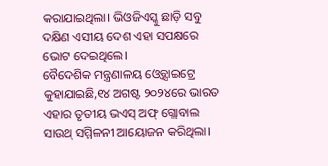କରାଯାଇଥିଲା। ଭିଓଜିଏସ୍କୁ ଛାଡ଼ି ସବୁ ଦକ୍ଷିଣ ଏସୀୟ ଦେଶ ଏହା ସପକ୍ଷରେ ଭୋଟ ଦେଇଥିଲେ।
ବୈଦେଶିକ ମନ୍ତ୍ରଣାଳୟ ଓ୍ବେବ୍ସାଇଟ୍ରେ କୁହାଯାଇଛି,୧୪ ଅଗଷ୍ଟ ୨୦୨୪ରେ ଭାରତ ଏହାର ତୃତୀୟ ଭଏସ୍ ଅଫ୍ ଗ୍ଲୋବାଲ ସାଉଥ୍ ସମ୍ମିଳନୀ ଆୟୋଜନ କରିଥିଲା।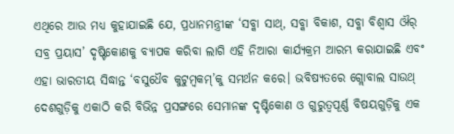ଏଥିରେ ଆଉ ମଧ୍ୟ କୁହାଯାଇଛି ଯେ, ପ୍ରଧାନମନ୍ତ୍ରୀଙ୍କ ‘ସବ୍କା ସାଥ୍, ସବ୍କା ବିକାଶ, ସବ୍କା ବିଶ୍ୱାସ ଔର୍ ସବ୍ର ପ୍ରୟାସ’ ଦୃଷ୍ଟିକୋଣକୁ ବ୍ୟାପକ କରିବା ଲାଗି ଏହି ନିଆରା କାର୍ଯ୍ୟକ୍ରମ ଆରମ୍ଭ କରାଯାଇଛି ଏବଂ ଏହା ଭାରତୀୟ ସିଦ୍ଧାନ୍ତ ‘ବସୁଧୈବ କୁଟୁମ୍ବକମ୍’କୁ ସମର୍ଥନ କରେ। ଭବିଷ୍ୟତରେ ଗ୍ଲୋବାଲ ସାଉଥ୍ ଦେଶଗୁଡ଼ିକୁ ଏକାଠି କରି ବିଭିନ୍ନ ପ୍ରସଙ୍ଗରେ ସେମାନଙ୍କ ଦୃଷ୍ଟିକୋଣ ଓ ଗୁରୁତ୍ୱପୂର୍ଣ୍ଣ ବିଷୟଗୁଡ଼ିକୁ ଏକ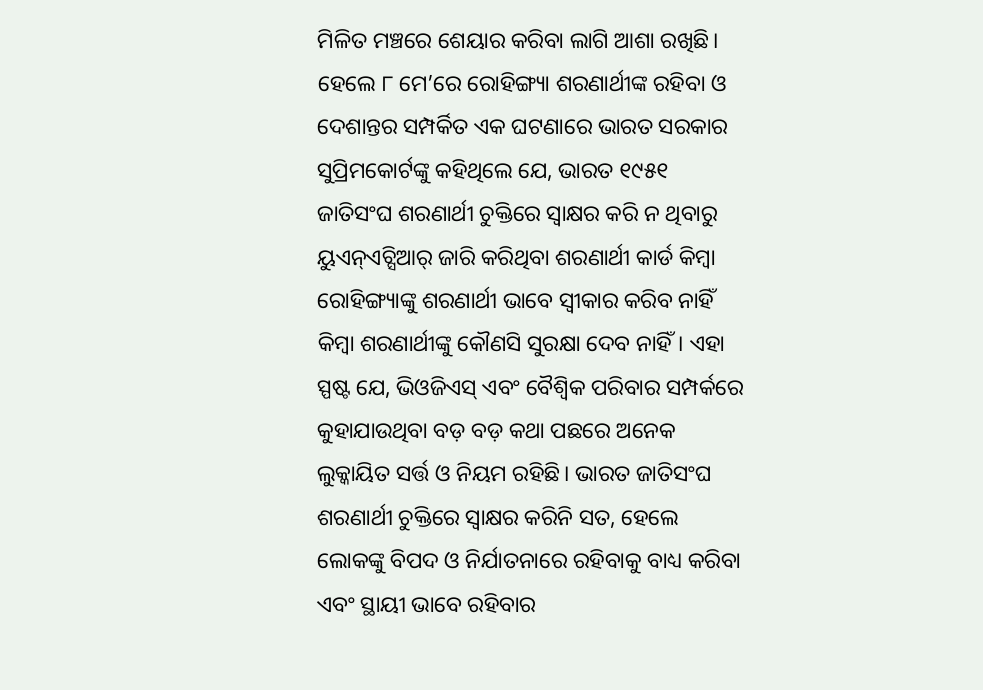ମିଳିତ ମଞ୍ଚରେ ଶେୟାର କରିବା ଲାଗି ଆଶା ରଖିଛି। ହେଲେ ୮ ମେ’ରେ ରୋହିଙ୍ଗ୍ୟା ଶରଣାର୍ଥୀଙ୍କ ରହିବା ଓ ଦେଶାନ୍ତର ସମ୍ପର୍କିତ ଏକ ଘଟଣାରେ ଭାରତ ସରକାର ସୁପ୍ରିମକୋର୍ଟଙ୍କୁ କହିଥିଲେ ଯେ, ଭାରତ ୧୯୫୧ ଜାତିସଂଘ ଶରଣାର୍ଥୀ ଚୁକ୍ତିରେ ସ୍ବାକ୍ଷର କରି ନ ଥିବାରୁ ୟୁଏନ୍ଏଚ୍ସିଆର୍ ଜାରି କରିଥିବା ଶରଣାର୍ଥୀ କାର୍ଡ କିମ୍ବା ରୋହିଙ୍ଗ୍ୟାଙ୍କୁ ଶରଣାର୍ଥୀ ଭାବେ ସ୍ବୀକାର କରିବ ନାହିଁ କିମ୍ବା ଶରଣାର୍ଥୀଙ୍କୁ କୌଣସି ସୁରକ୍ଷା ଦେବ ନାହିଁ। ଏହା ସ୍ପଷ୍ଟ ଯେ, ଭିଓଜିଏସ୍ ଏବଂ ବୈଶ୍ୱିକ ପରିବାର ସମ୍ପର୍କରେ କୁହାଯାଉଥିବା ବଡ଼ ବଡ଼ କଥା ପଛରେ ଅନେକ ଲୁକ୍କାୟିତ ସର୍ତ୍ତ ଓ ନିୟମ ରହିଛି। ଭାରତ ଜାତିସଂଘ ଶରଣାର୍ଥୀ ଚୁକ୍ତିରେ ସ୍ବାକ୍ଷର କରିନି ସତ, ହେଲେ ଲୋକଙ୍କୁ ବିପଦ ଓ ନିର୍ଯାତନାରେ ରହିବାକୁ ବାଧ୍ୟ କରିବା ଏବଂ ସ୍ଥାୟୀ ଭାବେ ରହିବାର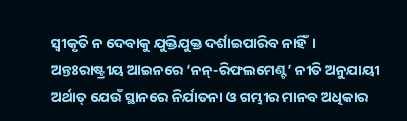ସ୍ବୀକୃତି ନ ଦେବାକୁ ଯୁକ୍ତିଯୁକ୍ତ ଦର୍ଶାଇପାରିବ ନାହିଁ। ଅନ୍ତଃରାଷ୍ଟ୍ରୀୟ ଆଇନରେ ‘ନନ୍-ରିଫଲମେଣ୍ଟ’ ନୀତି ଅନୁଯାୟୀ ଅର୍ଥାତ୍ ଯେଉଁ ସ୍ଥାନରେ ନିର୍ଯାତନା ଓ ଗମ୍ଭୀର ମାନବ ଅଧିକାର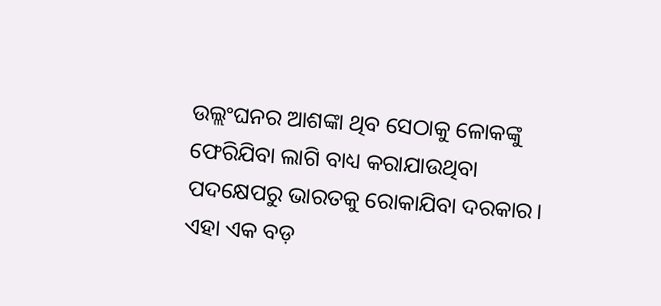ଉଲ୍ଲଂଘନର ଆଶଙ୍କା ଥିବ ସେଠାକୁ ଳୋକଙ୍କୁ ଫେରିଯିବା ଲାଗି ବାଧ୍ୟ କରାଯାଉଥିବା ପଦକ୍ଷେପରୁ ଭାରତକୁ ରୋକାଯିବା ଦରକାର। ଏହା ଏକ ବଡ଼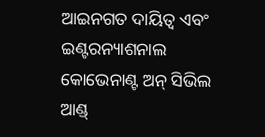ଆଇନଗତ ଦାୟିତ୍ୱ ଏବଂ ଇଣ୍ଟରନ୍ୟାଶନାଲ କୋଭେନାଣ୍ଟ ଅନ୍ ସିଭିଲ ଆଣ୍ଡ୍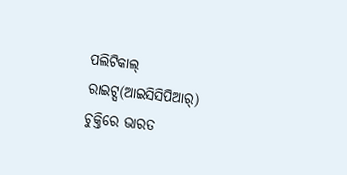ପଲିଟିକାଲ୍ ରାଇଟ୍ସ(ଆଇସିସିପିଆର୍) ଚୁକ୍ତିରେ ଭାରତ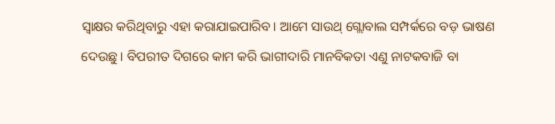ସ୍ବାକ୍ଷର କରିଥିବାରୁ ଏହା କରାଯାଇପାରିବ। ଆମେ ସାଉଥ୍ ଗ୍ଲୋବାଲ ସମ୍ପର୍କରେ ବଡ଼ ଭାଷଣ ଦେଉଛୁ। ବିପରୀତ ଦିଗରେ କାମ କରି ଭାଗୀଦାରି ମାନବିକତା ଏଣୁ ନାଟକବାଜି ବା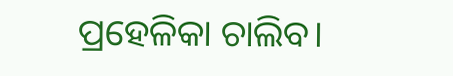ପ୍ରହେଳିକା ଚାଲିବ।